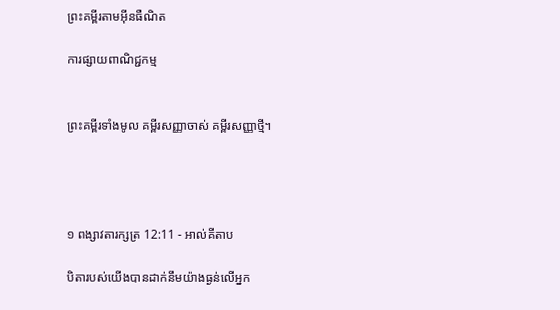ព្រះគម្ពីរតាមអ៊ីនធឺណិត

ការផ្សាយពាណិជ្ជកម្ម


ព្រះគម្ពីរទាំងមូល គម្ពីរសញ្ញាចាស់ គម្ពីរសញ្ញាថ្មី។




១ ពង្សាវ‌តារ‌ក្សត្រ 12:11 - អាល់គីតាប

បិតារបស់យើងបានដាក់នឹមយ៉ាងធ្ងន់លើអ្នក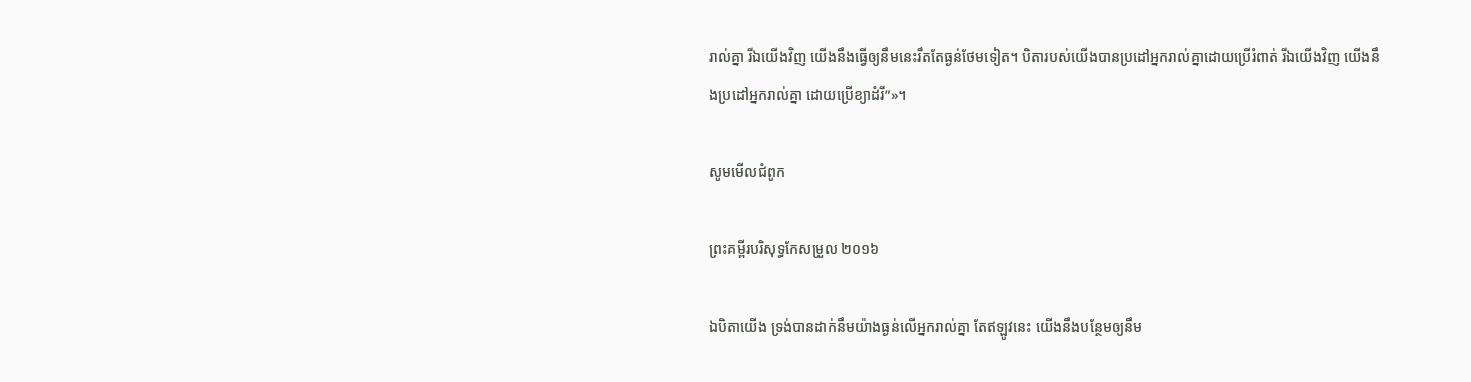រាល់គ្នា រីឯយើងវិញ យើងនឹងធ្វើឲ្យនឹមនេះរឹតតែធ្ងន់ថែមទៀត។ បិតារបស់យើងបានប្រដៅអ្នករាល់គ្នាដោយប្រើរំពាត់ រីឯយើងវិញ យើងនឹងប្រដៅអ្នករាល់គ្នា ដោយប្រើខ្យា‌ដំរី”»។

សូមមើលជំពូក

ព្រះគម្ពីរបរិសុទ្ធកែសម្រួល ២០១៦

ឯបិតាយើង ទ្រង់បានដាក់នឹមយ៉ាងធ្ងន់លើអ្នករាល់គ្នា តែឥឡូវនេះ យើងនឹងបន្ថែមឲ្យនឹម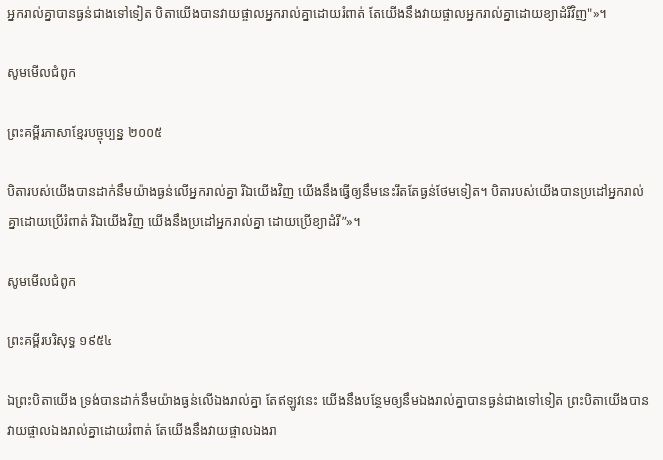អ្នករាល់គ្នាបានធ្ងន់ជាងទៅទៀត បិតាយើងបានវាយផ្ចាលអ្នករាល់គ្នាដោយរំពាត់ តែយើងនឹងវាយផ្ចាលអ្នករាល់គ្នាដោយខ្យា‌ដំរីវិញ"»។

សូមមើលជំពូក

ព្រះគម្ពីរភាសាខ្មែរបច្ចុប្បន្ន ២០០៥

បិតារបស់យើងបានដាក់នឹមយ៉ាងធ្ងន់លើអ្នករាល់គ្នា រីឯយើងវិញ យើងនឹងធ្វើឲ្យនឹមនេះរឹតតែធ្ងន់ថែមទៀត។ បិតារបស់យើងបានប្រដៅអ្នករាល់គ្នាដោយប្រើរំពាត់ រីឯយើងវិញ យើងនឹងប្រដៅអ្នករាល់គ្នា ដោយប្រើខ្យា‌ដំរី”»។

សូមមើលជំពូក

ព្រះគម្ពីរបរិសុទ្ធ ១៩៥៤

ឯព្រះ‌បិតាយើង ទ្រង់បានដាក់នឹមយ៉ាងធ្ងន់លើឯងរាល់គ្នា តែឥឡូវនេះ យើងនឹងបន្ថែមឲ្យនឹមឯងរាល់គ្នាបានធ្ងន់ជាងទៅទៀត ព្រះ‌បិតាយើងបានវាយ‌ផ្ចាលឯងរាល់គ្នាដោយរំពាត់ តែយើងនឹងវាយ‌ផ្ចាលឯងរា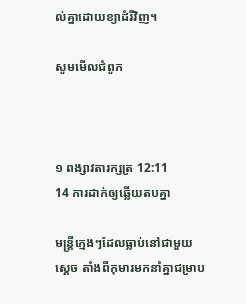ល់គ្នាដោយខ្យា‌ដំរីវិញ។

សូមមើលជំពូក



១ ពង្សាវ‌តារ‌ក្សត្រ 12:11
14 ការដាក់ឲ្យឆ្លើយតបគ្នា

មន្ត្រីក្មេងៗដែលធ្លាប់នៅជាមួយស្តេច តាំងពីកុមារមកនាំគ្នាជម្រាប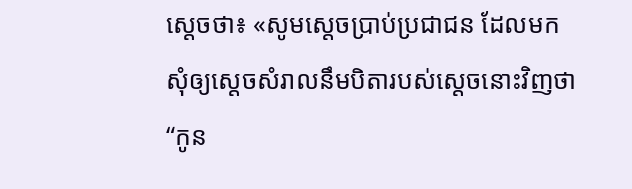ស្តេចថា៖ «សូមស្តេចប្រាប់ប្រជា‌ជន ដែលមកសុំឲ្យស្តេចសំរាលនឹមបិតារបស់ស្តេចនោះវិញថា “កូន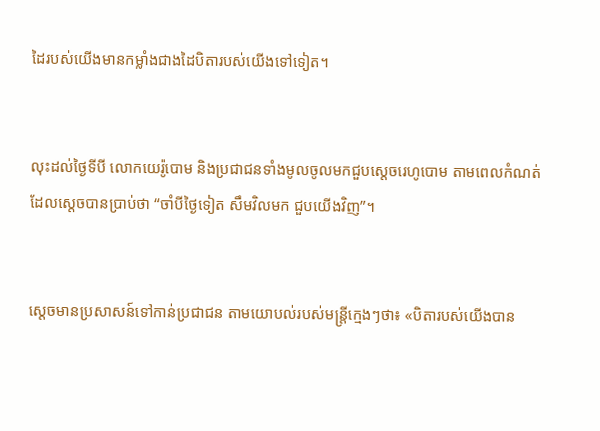ដៃរបស់យើងមានកម្លាំងជាងដៃបិតារបស់យើងទៅទៀត។


លុះដល់ថ្ងៃទីបី លោកយេរ៉ូ‌បោម និងប្រជា‌ជនទាំងមូលចូលមកជួបស្តេចរេហូ‌បោម តាមពេលកំណត់ដែលស្តេចបានប្រាប់ថា “ចាំបីថ្ងៃទៀត សឹមវិលមក ជួបយើងវិញ”។


ស្តេចមានប្រសាសន៍ទៅកាន់ប្រជា‌ជន តាមយោបល់របស់មន្ត្រីក្មេងៗថា៖ «បិតារបស់យើងបាន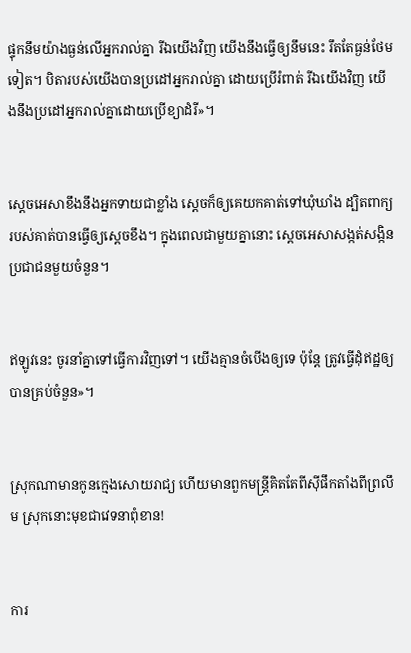ផ្ទុកនឹមយ៉ាងធ្ងន់លើអ្នករាល់គ្នា រីឯយើងវិញ យើងនឹងធ្វើឲ្យនឹមនេះ រឹតតែធ្ងន់ថែមទៀត។ បិតារបស់យើងបានប្រដៅអ្នករាល់គ្នា ដោយប្រើរំពាត់ រីឯយើងវិញ យើងនឹងប្រដៅអ្នករាល់គ្នាដោយប្រើខ្យា‌ដំរី»។


ស្តេចអេ‌សាខឹងនឹងអ្នកទាយជាខ្លាំង ស្តេចក៏ឲ្យគេយកគាត់ទៅឃុំ‌ឃាំង ដ្បិតពាក្យរបស់គាត់បានធ្វើឲ្យស្តេចខឹង។ ក្នុងពេលជាមួយគ្នានោះ ស្តេចអេ‌សាសង្កត់‌សង្កិនប្រជា‌ជនមួយចំនួន។


ឥឡូវនេះ ចូរនាំគ្នាទៅធ្វើការវិញទៅ។ យើងគ្មានចំបើងឲ្យទេ ប៉ុន្តែ ត្រូវធ្វើដុំឥដ្ឋឲ្យបានគ្រប់ចំនួន»។


ស្រុកណាមានកូនក្មេងសោយរាជ្យ ហើយមានពួកមន្ត្រីគិតតែពីស៊ីផឹកតាំងពីព្រលឹម ស្រុកនោះមុខជាវេទនាពុំ‌ខាន!


ការ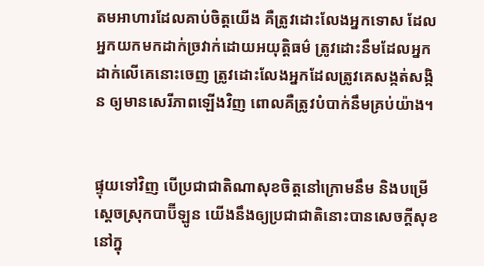តមអាហារដែលគាប់ចិត្តយើង គឺត្រូវដោះលែងអ្នកទោស ដែលអ្នកយកមកដាក់ច្រវាក់ដោយអយុត្តិធម៌ ត្រូវដោះនឹមដែលអ្នកដាក់លើគេនោះចេញ ត្រូវដោះលែងអ្នកដែលត្រូវគេសង្កត់‌សង្កិន ឲ្យមានសេរី‌ភាពឡើងវិញ ពោលគឺត្រូវបំបាក់នឹមគ្រប់យ៉ាង។


ផ្ទុយទៅវិញ បើប្រជា‌ជាតិណាសុខចិត្តនៅក្រោមនឹម និងបម្រើស្ដេចស្រុកបាប៊ី‌ឡូន យើងនឹងឲ្យប្រជា‌ជាតិនោះបានសេចក្ដីសុខនៅក្នុ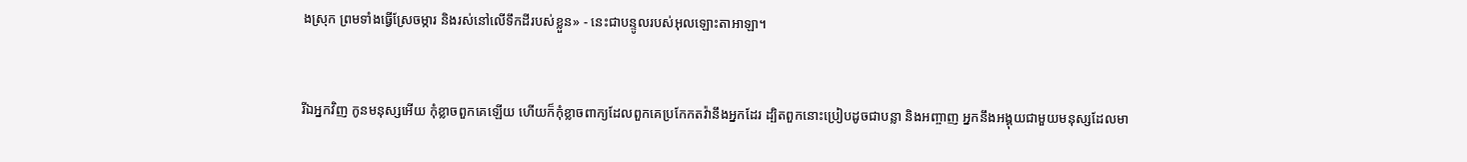ងស្រុក ព្រមទាំងធ្វើស្រែចម្ការ និងរស់នៅលើទឹកដីរបស់ខ្លួន» - នេះជាបន្ទូលរបស់អុលឡោះ‌តាអាឡា។


រីឯអ្នកវិញ កូនមនុស្សអើយ កុំខ្លាចពួកគេឡើយ ហើយក៏កុំខ្លាចពាក្យដែលពួកគេប្រកែកតវ៉ានឹងអ្នកដែរ ដ្បិតពួកនោះប្រៀបដូចជាបន្លា និងអញ្ចាញ អ្នកនឹងអង្គុយជាមួយមនុស្សដែលមា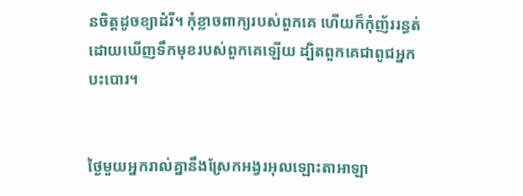នចិត្តដូចខ្យា‌ដំរី។ កុំខ្លាចពាក្យរបស់ពួកគេ ហើយក៏កុំញ័ររន្ធត់ ដោយឃើញទឹកមុខរបស់ពួកគេឡើយ ដ្បិតពួកគេជាពូជអ្នកបះ‌បោរ។


ថ្ងៃមួយអ្នករាល់គ្នានឹងស្រែកអង្វរអុលឡោះ‌តាអាឡា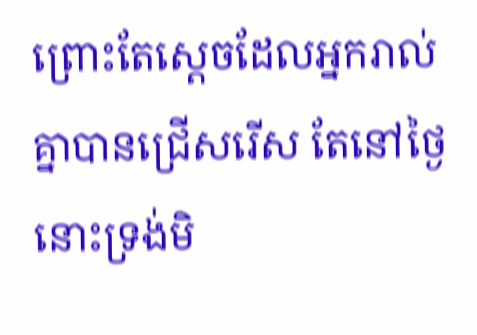ព្រោះតែស្តេចដែលអ្នករាល់គ្នាបានជ្រើសរើស តែនៅថ្ងៃនោះទ្រង់មិ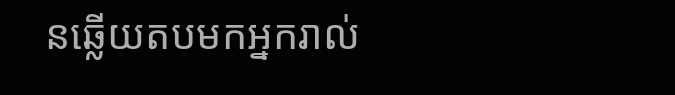នឆ្លើយតបមកអ្នករាល់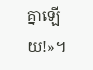គ្នាឡើយ!»។